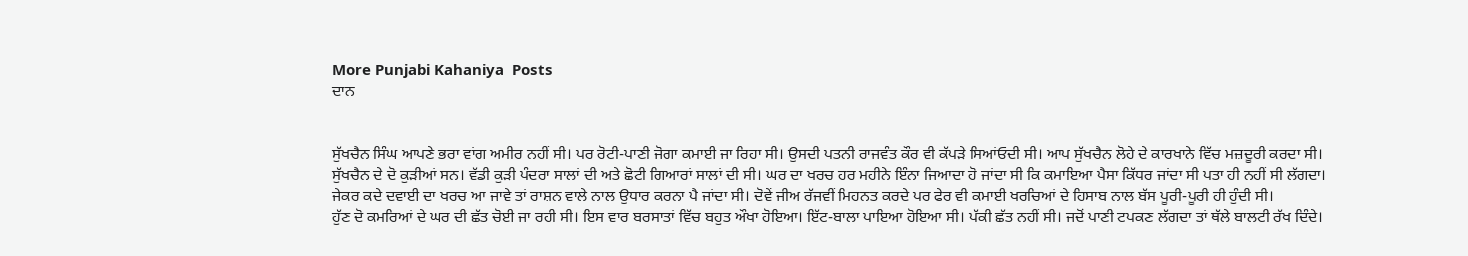More Punjabi Kahaniya  Posts
ਦਾਨ


ਸੁੱਖਚੈਨ ਸਿੰਘ ਆਪਣੇ ਭਰਾ ਵਾਂਗ ਅਮੀਰ ਨਹੀਂ ਸੀ। ਪਰ ਰੋਟੀ-ਪਾਣੀ ਜੋਗਾ ਕਮਾਈ ਜਾ ਰਿਹਾ ਸੀ। ਉਸਦੀ ਪਤਨੀ ਰਾਜਵੰਤ ਕੌਰ ਵੀ ਕੱਪੜੇ ਸਿਆਂਓਦੀ ਸੀ। ਆਪ ਸੁੱਖਚੈਨ ਲੋਹੇ ਦੇ ਕਾਰਖਾਨੇ ਵਿੱਚ ਮਜ਼ਦੂਰੀ ਕਰਦਾ ਸੀ।
ਸੁੱਖਚੈਨ ਦੇ ਦੋ ਕੁੜੀਆਂ ਸਨ। ਵੱਡੀ ਕੁੜੀ ਪੰਦਰਾ ਸਾਲਾਂ ਦੀ ਅਤੇ ਛੋਟੀ ਗਿਆਰਾਂ ਸਾਲਾਂ ਦੀ ਸੀ। ਘਰ ਦਾ ਖਰਚ ਹਰ ਮਹੀਨੇ ਇੰਨਾ ਜਿਆਦਾ ਹੋ ਜਾਂਦਾ ਸੀ ਕਿ ਕਮਾਇਆ ਪੈਸਾ ਕਿੱਧਰ ਜਾਂਦਾ ਸੀ ਪਤਾ ਹੀ ਨਹੀਂ ਸੀ ਲੱਗਦਾ।
ਜੇਕਰ ਕਦੇ ਦਵਾਈ ਦਾ ਖਰਚ ਆ ਜਾਵੇ ਤਾਂ ਰਾਸ਼ਨ ਵਾਲੇ ਨਾਲ ਉਧਾਰ ਕਰਨਾ ਪੈ ਜਾਂਦਾ ਸੀ। ਦੋਵੇਂ ਜੀਅ ਰੱਜਵੀਂ ਮਿਹਨਤ ਕਰਦੇ ਪਰ ਫੇਰ ਵੀ ਕਮਾਈ ਖਰਚਿਆਂ ਦੇ ਹਿਸਾਬ ਨਾਲ ਬੱਸ ਪੂਰੀ-ਪੂਰੀ ਹੀ ਹੁੰਦੀ ਸੀ।
ਹੁੱਣ ਦੋ ਕਮਰਿਆਂ ਦੇ ਘਰ ਦੀ ਛੱਤ ਚੋਈ ਜਾ ਰਹੀ ਸੀ। ਇਸ ਵਾਰ ਬਰਸਾਤਾਂ ਵਿੱਚ ਬਹੁਤ ਔਖਾ ਹੋਇਆ। ਇੱਟ-ਬਾਲਾ ਪਾਇਆ ਹੋਇਆ ਸੀ। ਪੱਕੀ ਛੱਤ ਨਹੀਂ ਸੀ। ਜਦੋਂ ਪਾਣੀ ਟਪਕਣ ਲੱਗਦਾ ਤਾਂ ਥੱਲੇ ਬਾਲਟੀ ਰੱਖ ਦਿੰਦੇ।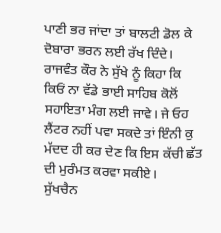ਪਾਣੀ ਭਰ ਜਾਂਦਾ ਤਾਂ ਬਾਲਟੀ ਡੋਲ ਕੇ ਦੋਬਾਰਾ ਭਰਨ ਲਈ ਰੱਖ ਦਿੰਦੇ।
ਰਾਜਵੰਤ ਕੌਰ ਨੇ ਸੁੱਖੇ ਨੂੰ ਕਿਹਾ ਕਿ ਕਿਓਂ ਨਾ ਵੱਡੇ ਭਾਈ ਸਾਹਿਬ ਕੋਲੋਂ ਸਹਾਇਤਾ ਮੰਗ ਲਈ ਜਾਵੇ। ਜੇ ਓਹ ਲੈਂਟਰ ਨਹੀਂ ਪਵਾ ਸਕਦੇ ਤਾਂ ਇੰਨੀ ਕੁ ਮੱਦਦ ਹੀ ਕਰ ਦੇਣ ਕਿ ਇਸ ਕੱਚੀ ਛੱਤ ਦੀ ਮੁਰੰਮਤ ਕਰਵਾ ਸਕੀਏ।
ਸੁੱਖਚੈਨ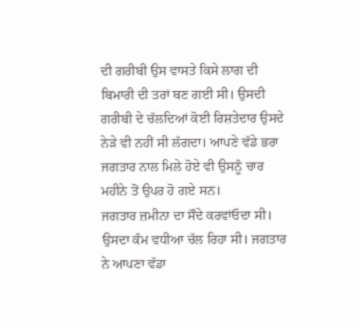ਦੀ ਗਰੀਬੀ ਉਸ ਵਾਸਤੇ ਕਿਸੇ ਲਾਗ ਦੀ ਬਿਮਾਰੀ ਦੀ ਤਰਾਂ ਬਣ ਗਈ ਸੀ। ਉਸਦੀ ਗਰੀਬੀ ਦੇ ਚੱਲਦਿਆਂ ਕੋਈ ਰਿਸ਼ਤੇਦਾਰ ਉਸਦੇ ਨੇੜੇ ਵੀ ਨਹੀਂ ਸੀ ਲੱਗਦਾ। ਆਪਣੇ ਵੱਡੇ ਭਰਾ ਜਗਤਾਰ ਨਾਲ ਮਿਲੇ ਹੋਏ ਵੀ ਉਸਨੂੰ ਚਾਰ ਮਹੀਨੇ ਤੋਂ ਉਪਰ ਹੋ ਗਏ ਸਨ।
ਜਗਤਾਰ ਜ਼ਮੀਨਾ ਦਾ ਸੌਦੇ ਕਰਵਾਂਓਦਾ ਸੀ। ਉਸਦਾ ਕੰਮ ਵਧੀਆ ਚੱਲ ਰਿਹਾ ਸੀ। ਜਗਤਾਰ ਨੇ ਆਪਣਾ ਵੱਡਾ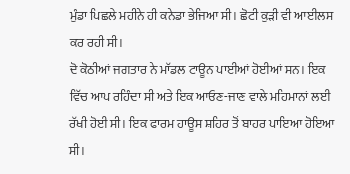ਮੁੰਡਾ ਪਿਛਲੇ ਮਹੀਨੇ ਹੀ ਕਨੇਡਾ ਭੇਜਿਆ ਸੀ। ਛੋਟੀ ਕੁੜੀ ਵੀ ਆਈਲਸ ਕਰ ਰਹੀ ਸੀ।
ਦੋ ਕੋਠੀਆਂ ਜਗਤਾਰ ਨੇ ਮਾੱਡਲ ਟਾਊਨ ਪਾਈਆਂ ਹੋਈਆਂ ਸਨ। ਇਕ ਵਿੱਚ ਆਪ ਰਹਿੰਦਾ ਸੀ ਅਤੇ ਇਕ ਆਓਣ-ਜਾਣ ਵਾਲੇ ਮਹਿਮਾਨਾਂ ਲਈ ਰੱਖੀ ਹੋਈ ਸੀ। ਇਕ ਫਾਰਮ ਹਾਊਸ ਸ਼ਹਿਰ ਤੋਂ ਬਾਹਰ ਪਾਇਆ ਹੋਇਆ ਸੀ।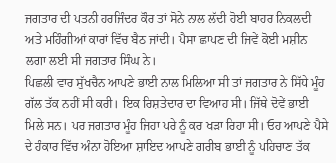ਜਗਤਾਰ ਦੀ ਪਤਨੀ ਹਰਜਿੰਦਰ ਕੌਰ ਤਾਂ ਸੋਨੇ ਨਾਲ ਲੱਦੀ ਹੋਈ ਬਾਹਰ ਨਿਕਲਦੀ ਅਤੇ ਮਹਿੰਗੀਆਂ ਕਾਰਾਂ ਵਿੱਚ ਬੈਠ ਜਾਂਦੀ। ਪੈਸਾ ਛਾਪਣ ਦੀ ਜਿਵੇਂ ਕੋਈ ਮਸ਼ੀਨ ਲਗਾ ਲਈ ਸੀ ਜਗਤਾਰ ਸਿੰਘ ਨੇ।
ਪਿਛਲੀ ਵਾਰ ਸੁੱਖਚੈਨ ਆਪਣੇ ਭਾਈ ਨਾਲ ਮਿਲਿਆ ਸੀ ਤਾਂ ਜਗਤਾਰ ਨੇ ਸਿੱਧੇ ਮੂੰਹ ਗੱਲ ਤੱਕ ਨਹੀਂ ਸੀ ਕਰੀ। ਇਕ ਰਿਸ਼ਤੇਦਾਰ ਦਾ ਵਿਆਹ ਸੀ। ਜਿੱਥੇ ਦੋਵੇਂ ਭਾਈ ਮਿਲੇ ਸਨ। ਪਰ ਜਗਤਾਰ ਮੂੰਹ ਜਿਹਾ ਪਰੇ ਨੂੰ ਕਰ ਖੜਾ ਰਿਹਾ ਸੀ। ਓਹ ਆਪਣੇ ਪੈਸੇ ਦੇ ਹੰਕਾਰ ਵਿੱਚ ਅੰਨਾ ਹੋਇਆ ਸ਼ਾਇਦ ਆਪਣੇ ਗਰੀਬ ਭਾਈ ਨੂੰ ਪਹਿਚਾਣ ਤੱਕ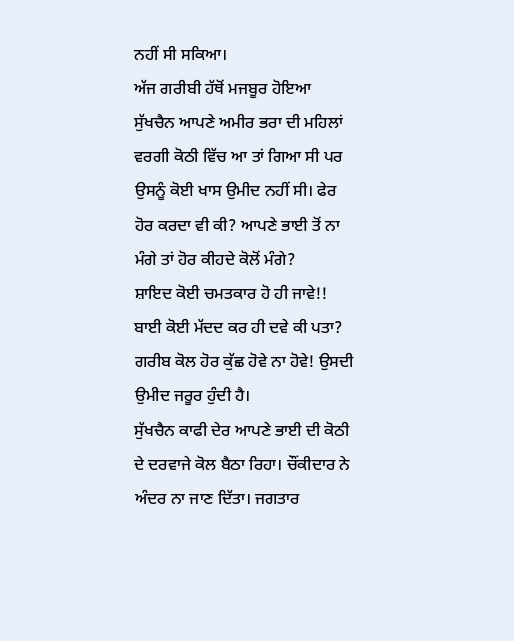ਨਹੀਂ ਸੀ ਸਕਿਆ।
ਅੱਜ ਗਰੀਬੀ ਹੱਥੋਂ ਮਜਬੂਰ ਹੋਇਆ ਸੁੱਖਚੈਨ ਆਪਣੇ ਅਮੀਰ ਭਰਾ ਦੀ ਮਹਿਲਾਂ ਵਰਗੀ ਕੋਠੀ ਵਿੱਚ ਆ ਤਾਂ ਗਿਆ ਸੀ ਪਰ ਉਸਨੂੰ ਕੋਈ ਖਾਸ ਉਮੀਦ ਨਹੀਂ ਸੀ। ਫੇਰ ਹੋਰ ਕਰਦਾ ਵੀ ਕੀ? ਆਪਣੇ ਭਾਈ ਤੋਂ ਨਾ ਮੰਗੇ ਤਾਂ ਹੋਰ ਕੀਹਦੇ ਕੋਲੋਂ ਮੰਗੇ?
ਸ਼ਾਇਦ ਕੋਈ ਚਮਤਕਾਰ ਹੋ ਹੀ ਜਾਵੇ!! ਬਾਈ ਕੋਈ ਮੱਦਦ ਕਰ ਹੀ ਦਵੇ ਕੀ ਪਤਾ? ਗਰੀਬ ਕੋਲ ਹੋਰ ਕੁੱਛ ਹੋਵੇ ਨਾ ਹੋਵੇ! ਉਸਦੀ ਉਮੀਦ ਜਰੂਰ ਹੁੰਦੀ ਹੈ।
ਸੁੱਖਚੈਨ ਕਾਫੀ ਦੇਰ ਆਪਣੇ ਭਾਈ ਦੀ ਕੋਠੀ ਦੇ ਦਰਵਾਜੇ ਕੋਲ ਬੈਠਾ ਰਿਹਾ। ਚੌਂਕੀਦਾਰ ਨੇ ਅੰਦਰ ਨਾ ਜਾਣ ਦਿੱਤਾ। ਜਗਤਾਰ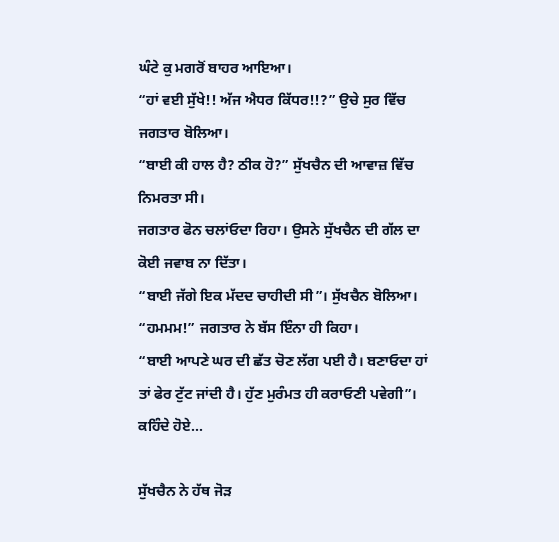ਘੰਟੇ ਕੁ ਮਗਰੋਂ ਬਾਹਰ ਆਇਆ।
“ਹਾਂ ਵਈ ਸੁੱਖੇ!! ਅੱਜ ਐਧਰ ਕਿੱਧਰ!!?” ਉਚੇ ਸੁਰ ਵਿੱਚ ਜਗਤਾਰ ਬੋਲਿਆ।
“ਬਾਈ ਕੀ ਹਾਲ ਹੈ? ਠੀਕ ਹੋ?” ਸੁੱਖਚੈਨ ਦੀ ਆਵਾਜ਼ ਵਿੱਚ ਨਿਮਰਤਾ ਸੀ।
ਜਗਤਾਰ ਫੋਨ ਚਲਾਂਓਦਾ ਰਿਹਾ। ਉਸਨੇ ਸੁੱਖਚੈਨ ਦੀ ਗੱਲ ਦਾ ਕੋਈ ਜਵਾਬ ਨਾ ਦਿੱਤਾ।
“ਬਾਈ ਜੱਗੇ ਇਕ ਮੱਦਦ ਚਾਹੀਦੀ ਸੀ”। ਸੁੱਖਚੈਨ ਬੋਲਿਆ।
“ਹਮਮਮ!” ਜਗਤਾਰ ਨੇ ਬੱਸ ਇੰਨਾ ਹੀ ਕਿਹਾ।
“ਬਾਈ ਆਪਣੇ ਘਰ ਦੀ ਛੱਤ ਚੋਣ ਲੱਗ ਪਈ ਹੈ। ਬਣਾਓਦਾ ਹਾਂ ਤਾਂ ਫੇਰ ਟੁੱਟ ਜਾਂਦੀ ਹੈ। ਹੁੱਣ ਮੁਰੰਮਤ ਹੀ ਕਰਾਓਣੀ ਪਵੇਗੀ”। ਕਹਿੰਦੇ ਹੋਏ...

ਸੁੱਖਚੈਨ ਨੇ ਹੱਥ ਜੋੜ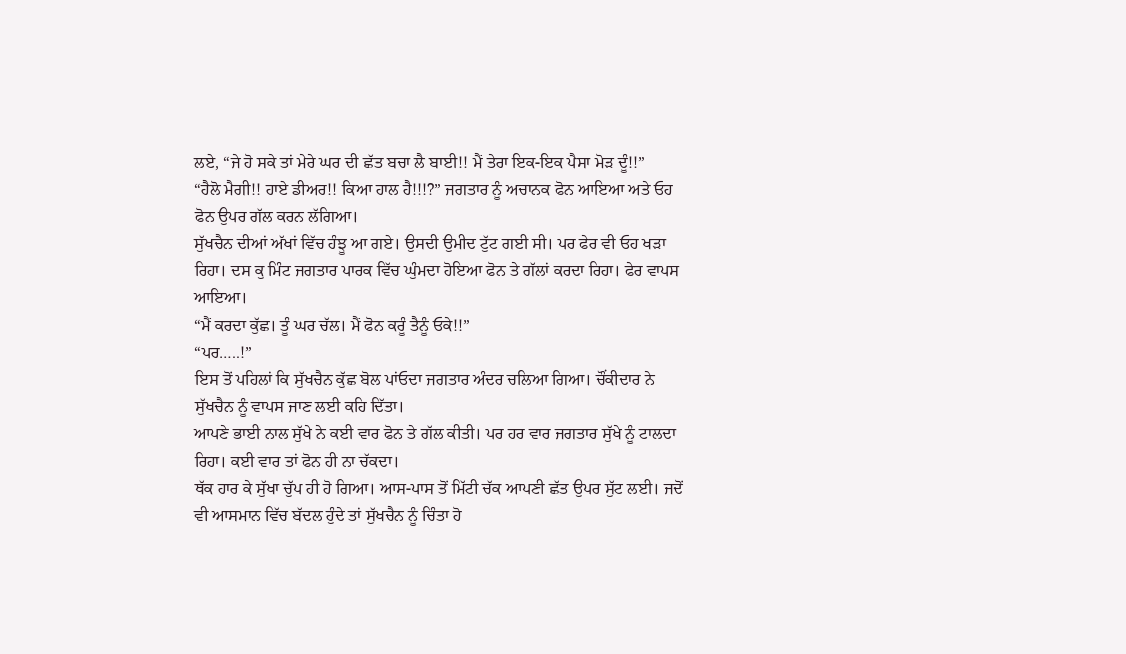ਲਏ, “ਜੇ ਹੋ ਸਕੇ ਤਾਂ ਮੇਰੇ ਘਰ ਦੀ ਛੱਤ ਬਚਾ ਲੈ ਬਾਈ!! ਮੈਂ ਤੇਰਾ ਇਕ-ਇਕ ਪੈਸਾ ਮੋੜ ਦੂੰ!!”
“ਹੈਲੋ ਮੈਗੀ!! ਹਾਏ ਡੀਅਰ!! ਕਿਆ ਹਾਲ ਹੈ!!!?” ਜਗਤਾਰ ਨੂੰ ਅਚਾਨਕ ਫੋਨ ਆਇਆ ਅਤੇ ਓਹ ਫੋਨ ਉਪਰ ਗੱਲ ਕਰਨ ਲੱਗਿਆ।
ਸੁੱਖਚੈਨ ਦੀਆਂ ਅੱਖਾਂ ਵਿੱਚ ਹੰਝੂ ਆ ਗਏ। ਉਸਦੀ ਉਮੀਦ ਟੁੱਟ ਗਈ ਸੀ। ਪਰ ਫੇਰ ਵੀ ਓਹ ਖੜਾ ਰਿਹਾ। ਦਸ ਕੁ ਮਿੰਟ ਜਗਤਾਰ ਪਾਰਕ ਵਿੱਚ ਘੁੰਮਦਾ ਹੋਇਆ ਫੋਨ ਤੇ ਗੱਲਾਂ ਕਰਦਾ ਰਿਹਾ। ਫੇਰ ਵਾਪਸ ਆਇਆ।
“ਮੈਂ ਕਰਦਾ ਕੁੱਛ। ਤੂੰ ਘਰ ਚੱਲ। ਮੈਂ ਫੋਨ ਕਰੂੰ ਤੈਨੂੰ ਓਕੇ!!”
“ਪਰ…..!”
ਇਸ ਤੋਂ ਪਹਿਲਾਂ ਕਿ ਸੁੱਖਚੈਨ ਕੁੱਛ ਬੋਲ ਪਾਂਓਦਾ ਜਗਤਾਰ ਅੰਦਰ ਚਲਿਆ ਗਿਆ। ਚੌਂਕੀਦਾਰ ਨੇ ਸੁੱਖਚੈਨ ਨੂੰ ਵਾਪਸ ਜਾਣ ਲਈ ਕਹਿ ਦਿੱਤਾ।
ਆਪਣੇ ਭਾਈ ਨਾਲ ਸੁੱਖੇ ਨੇ ਕਈ ਵਾਰ ਫੋਨ ਤੇ ਗੱਲ ਕੀਤੀ। ਪਰ ਹਰ ਵਾਰ ਜਗਤਾਰ ਸੁੱਖੇ ਨੂੰ ਟਾਲਦਾ ਰਿਹਾ। ਕਈ ਵਾਰ ਤਾਂ ਫੋਨ ਹੀ ਨਾ ਚੱਕਦਾ।
ਥੱਕ ਹਾਰ ਕੇ ਸੁੱਖਾ ਚੁੱਪ ਹੀ ਹੋ ਗਿਆ। ਆਸ-ਪਾਸ ਤੋਂ ਮਿੱਟੀ ਚੱਕ ਆਪਣੀ ਛੱਤ ਉਪਰ ਸੁੱਟ ਲਈ। ਜਦੋਂ ਵੀ ਆਸਮਾਨ ਵਿੱਚ ਬੱਦਲ ਹੁੰਦੇ ਤਾਂ ਸੁੱਖਚੈਨ ਨੂੰ ਚਿੰਤਾ ਹੋ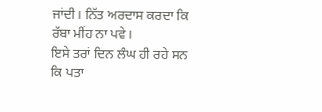ਜਾਂਦੀ। ਨਿੱਤ ਅਰਦਾਸ ਕਰਦਾ ਕਿ ਰੱਬਾ ਮੀਂਹ ਨਾ ਪਵੇ।
ਇਸੇ ਤਰਾਂ ਦਿਨ ਲੰਘ ਹੀ ਰਹੇ ਸਨ ਕਿ ਪਤਾ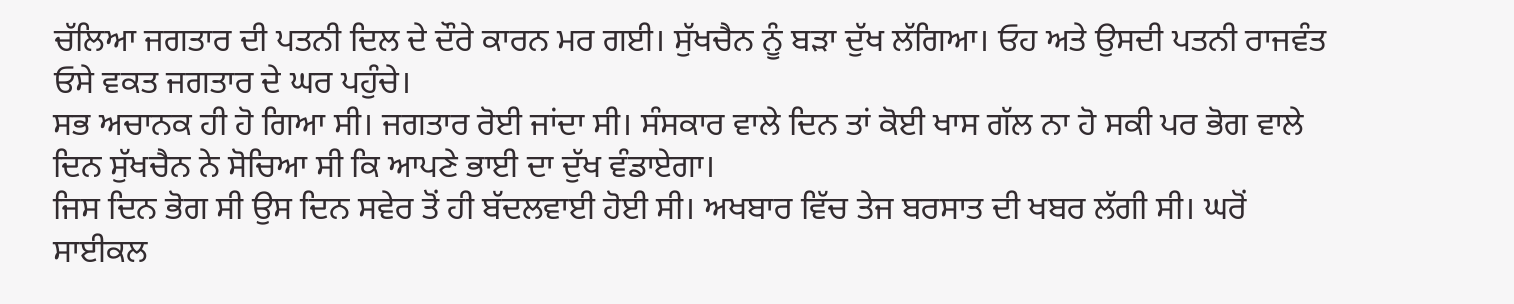ਚੱਲਿਆ ਜਗਤਾਰ ਦੀ ਪਤਨੀ ਦਿਲ ਦੇ ਦੌਰੇ ਕਾਰਨ ਮਰ ਗਈ। ਸੁੱਖਚੈਨ ਨੂੰ ਬੜਾ ਦੁੱਖ ਲੱਗਿਆ। ਓਹ ਅਤੇ ਉਸਦੀ ਪਤਨੀ ਰਾਜਵੰਤ ਓਸੇ ਵਕਤ ਜਗਤਾਰ ਦੇ ਘਰ ਪਹੁੰਚੇ।
ਸਭ ਅਚਾਨਕ ਹੀ ਹੋ ਗਿਆ ਸੀ। ਜਗਤਾਰ ਰੋਈ ਜਾਂਦਾ ਸੀ। ਸੰਸਕਾਰ ਵਾਲੇ ਦਿਨ ਤਾਂ ਕੋਈ ਖਾਸ ਗੱਲ ਨਾ ਹੋ ਸਕੀ ਪਰ ਭੋਗ ਵਾਲੇ ਦਿਨ ਸੁੱਖਚੈਨ ਨੇ ਸੋਚਿਆ ਸੀ ਕਿ ਆਪਣੇ ਭਾਈ ਦਾ ਦੁੱਖ ਵੰਡਾਏਗਾ।
ਜਿਸ ਦਿਨ ਭੋਗ ਸੀ ਉਸ ਦਿਨ ਸਵੇਰ ਤੋਂ ਹੀ ਬੱਦਲਵਾਈ ਹੋਈ ਸੀ। ਅਖਬਾਰ ਵਿੱਚ ਤੇਜ ਬਰਸਾਤ ਦੀ ਖਬਰ ਲੱਗੀ ਸੀ। ਘਰੋਂ ਸਾਈਕਲ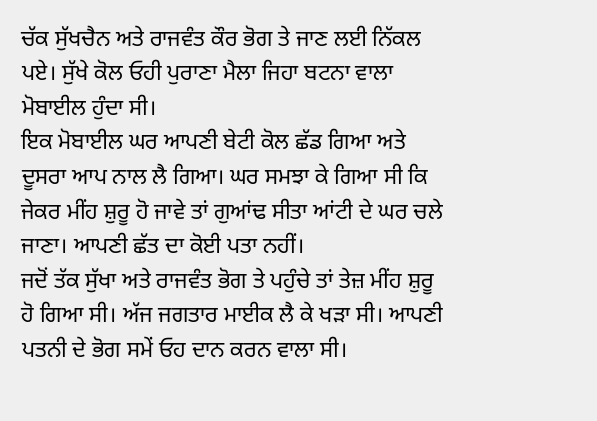ਚੱਕ ਸੁੱਖਚੈਨ ਅਤੇ ਰਾਜਵੰਤ ਕੌਰ ਭੋਗ ਤੇ ਜਾਣ ਲਈ ਨਿੱਕਲ ਪਏ। ਸੁੱਖੇ ਕੋਲ ਓਹੀ ਪੁਰਾਣਾ ਮੈਲਾ ਜਿਹਾ ਬਟਨਾ ਵਾਲਾ ਮੋਬਾਈਲ ਹੁੰਦਾ ਸੀ।
ਇਕ ਮੋਬਾਈਲ ਘਰ ਆਪਣੀ ਬੇਟੀ ਕੋਲ ਛੱਡ ਗਿਆ ਅਤੇ ਦੂਸਰਾ ਆਪ ਨਾਲ ਲੈ ਗਿਆ। ਘਰ ਸਮਝਾ ਕੇ ਗਿਆ ਸੀ ਕਿ ਜੇਕਰ ਮੀਂਹ ਸ਼ੁਰੂ ਹੋ ਜਾਵੇ ਤਾਂ ਗੁਆਂਢ ਸੀਤਾ ਆਂਟੀ ਦੇ ਘਰ ਚਲੇ ਜਾਣਾ। ਆਪਣੀ ਛੱਤ ਦਾ ਕੋਈ ਪਤਾ ਨਹੀਂ।
ਜਦੋਂ ਤੱਕ ਸੁੱਖਾ ਅਤੇ ਰਾਜਵੰਤ ਭੋਗ ਤੇ ਪਹੁੰਚੇ ਤਾਂ ਤੇਜ਼ ਮੀਂਹ ਸ਼ੁਰੂ ਹੋ ਗਿਆ ਸੀ। ਅੱਜ ਜਗਤਾਰ ਮਾਈਕ ਲੈ ਕੇ ਖੜਾ ਸੀ। ਆਪਣੀ ਪਤਨੀ ਦੇ ਭੋਗ ਸਮੇਂ ਓਹ ਦਾਨ ਕਰਨ ਵਾਲਾ ਸੀ।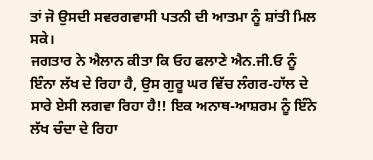ਤਾਂ ਜੋ ਉਸਦੀ ਸਵਰਗਵਾਸੀ ਪਤਨੀ ਦੀ ਆਤਮਾ ਨੂੰ ਸ਼ਾਂਤੀ ਮਿਲ ਸਕੇ।
ਜਗਤਾਰ ਨੇ ਐਲਾਨ ਕੀਤਾ ਕਿ ਓਹ ਫਲਾਣੇ ਐਨ.ਜੀ.ਓ ਨੂੰ ਇੰਨਾ ਲੱਖ ਦੇ ਰਿਹਾ ਹੈ, ਉਸ ਗੁਰੂ ਘਰ ਵਿੱਚ ਲੰਗਰ-ਹਾੱਲ ਦੇ ਸਾਰੇ ਏਸੀ ਲਗਵਾ ਰਿਹਾ ਹੈ!! ਇਕ ਅਨਾਥ-ਆਸ਼ਰਮ ਨੂੰ ਇੰਨੇ ਲੱਖ ਚੰਦਾ ਦੇ ਰਿਹਾ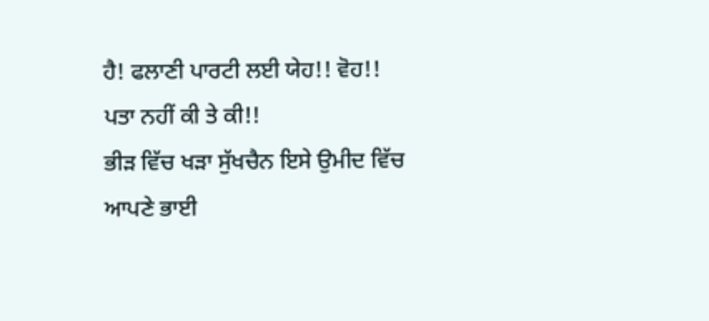ਹੈ! ਫਲਾਣੀ ਪਾਰਟੀ ਲਈ ਯੇਹ!! ਵੋਹ!!
ਪਤਾ ਨਹੀਂ ਕੀ ਤੇ ਕੀ!!
ਭੀੜ ਵਿੱਚ ਖੜਾ ਸੁੱਖਚੈਨ ਇਸੇ ਉਮੀਦ ਵਿੱਚ ਆਪਣੇ ਭਾਈ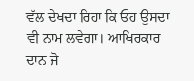ਵੱਲ ਦੇਖਦਾ ਰਿਹਾ ਕਿ ਓਹ ਉਸਦਾ ਵੀ ਨਾਮ ਲਵੇਗਾ। ਆਖਿਰਕਾਰ ਦਾਨ ਜੋ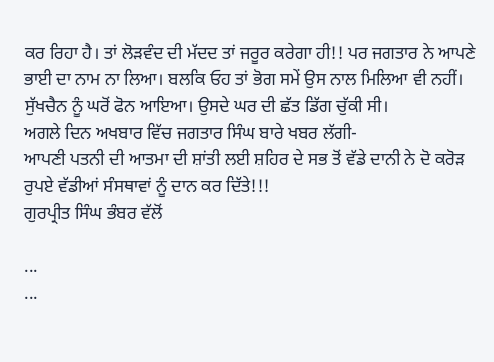ਕਰ ਰਿਹਾ ਹੈ। ਤਾਂ ਲੋੜਵੰਦ ਦੀ ਮੱਦਦ ਤਾਂ ਜਰੂਰ ਕਰੇਗਾ ਹੀ!! ਪਰ ਜਗਤਾਰ ਨੇ ਆਪਣੇ ਭਾਈ ਦਾ ਨਾਮ ਨਾ ਲਿਆ। ਬਲਕਿ ਓਹ ਤਾਂ ਭੋਗ ਸਮੇਂ ਉਸ ਨਾਲ ਮਿਲਿਆ ਵੀ ਨਹੀਂ।
ਸੁੱਖਚੈਨ ਨੂੰ ਘਰੋਂ ਫੋਨ ਆਇਆ। ਉਸਦੇ ਘਰ ਦੀ ਛੱਤ ਡਿੱਗ ਚੁੱਕੀ ਸੀ।
ਅਗਲੇ ਦਿਨ ਅਖਬਾਰ ਵਿੱਚ ਜਗਤਾਰ ਸਿੰਘ ਬਾਰੇ ਖਬਰ ਲੱਗੀ-
ਆਪਣੀ ਪਤਨੀ ਦੀ ਆਤਮਾ ਦੀ ਸ਼ਾਂਤੀ ਲਈ ਸ਼ਹਿਰ ਦੇ ਸਭ ਤੋਂ ਵੱਡੇ ਦਾਨੀ ਨੇ ਦੋ ਕਰੋੜ ਰੁਪਏ ਵੱਡੀਆਂ ਸੰਸਥਾਵਾਂ ਨੂੰ ਦਾਨ ਕਰ ਦਿੱਤੇ!!!
ਗੁਰਪ੍ਰੀਤ ਸਿੰਘ ਭੰਬਰ ਵੱਲੋਂ

...
...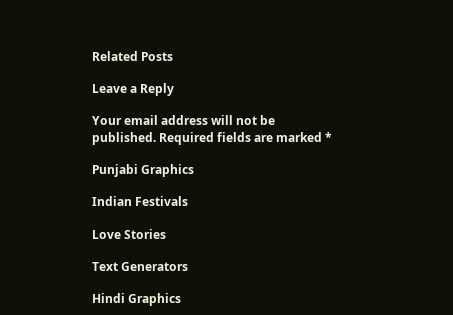Related Posts

Leave a Reply

Your email address will not be published. Required fields are marked *

Punjabi Graphics

Indian Festivals

Love Stories

Text Generators

Hindi Graphics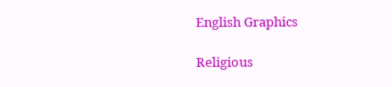English Graphics

Religious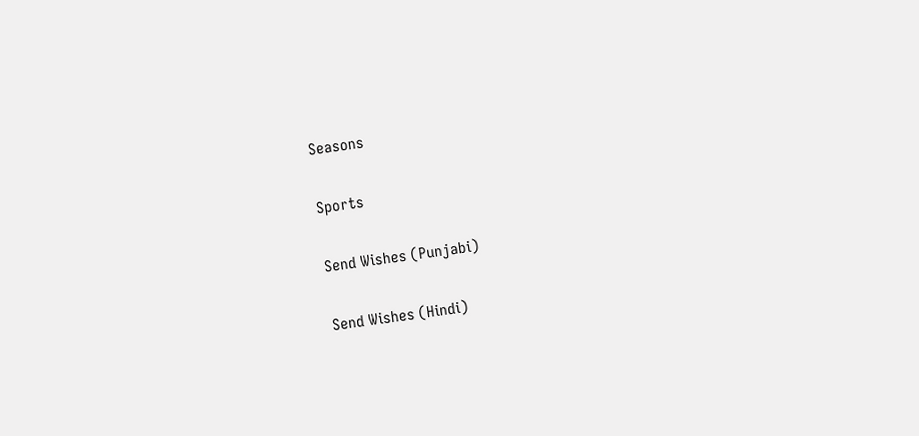Seasons

Sports

Send Wishes (Punjabi)

Send Wishes (Hindi)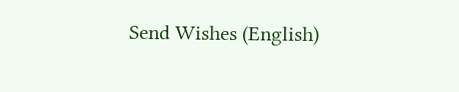Send Wishes (English)